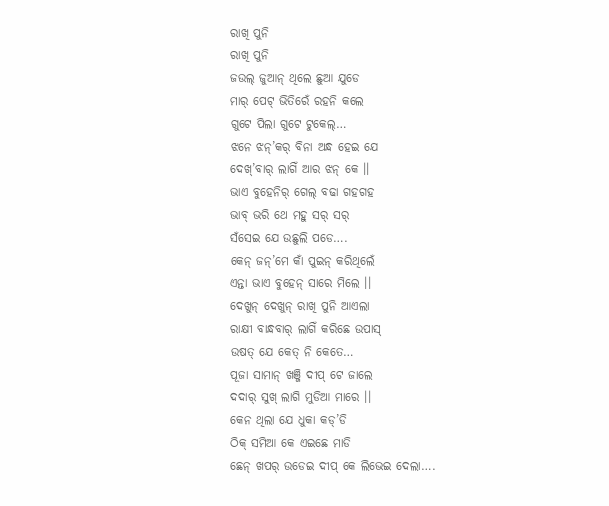ରାଖି ପୁନି
ରାଖି ପୁନି
ଜଉଲ୍ ଜୁଆନ୍ ଥିଲେ ଛୁଆ ଯୁଡେ
ମାର୍ ପେଟ୍ ଭିତିରେଁ ରହନି କଲେ
ଗୁଟେ ପିଲା ଗୁଟେ ଟୁକେଲ୍…
ଝନେ ଝନ୍’କର୍ ବିନା ଅନ୍ଧ ହେଇ ଯେ
ଦେଖ୍’ବାର୍ ଲାଗିଁ ଆର ଝନ୍ କେ ।।
ଭାଏ ବୁହେନିର୍ ଗେଲ୍ ବଢା ଗହଗହ
ଭାବ୍ ଭରି ଥେ ମହୁ ସର୍ ସର୍
ସଁସେଇ ଯେ ଉଛୁଲି ପଡେ….
କେନ୍ ଜନ୍’ମେ କାଁ ପୁଇନ୍ କରିଥିଲେଁ
ଏନ୍ତା ଭାଏ ବୁହେନ୍ ସାରେ ମିଲେ ।।
ଦେଖୁନ୍ ଦେଖୁନ୍ ରାଖି ପୁନି ଆଏଲା
ରାକ୍ଷୀ ବାନ୍ଧବାର୍ ଲାଗିଁ କରିଛେ ଉପାସ୍
ଉଷତ୍ ଯେ କେତ୍ ନି କେତେ…
ପୂଜା ସାମାନ୍ ଖଞ୍ଜି ଦୀପ୍ ଟେ ଜାଲେ
ଦଦାର୍ ସୁଖ୍ ଲାଗି ମୁଡିଆ ମାରେ ।।
କେନ ଥିଲା ଯେ ଧୁକା କଡ୍’ଡି
ଠିକ୍ ସମିଆ କେ ଏଇଛେ ମାଡି
ଛେନ୍ ଖପର୍ ଉଡେଇ ଦୀପ୍ କେ ଲିଭେଇ ଦେଲା….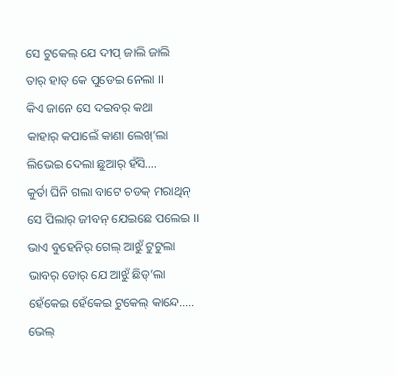ସେ ଟୁକେଲ୍ ଯେ ଦୀପ୍ ଜାଲି ଜାଲି
ତାର୍ ହାତ୍ କେ ପୁଡେଇ ନେଲା ।।
କିଏ ଜାନେ ସେ ଦଇବର୍ କଥା
କାହାର୍ କପାଲେଁ କାଣା ଲେଖ୍’ଲା
ଲିଭେଇ ଦେଲା ଛୁଆର୍ ହଁସି….
କୁର୍ତା ଘିନି ଗଲା ବାଟେ ଚଡକ୍ ମରାଥିନ୍
ସେ ପିଲାର୍ ଜୀବନ୍ ଯେଇଛେ ପଲେଇ ।।
ଭାଏ ବୁହେନିର୍ ଗେଲ୍ ଆଝୁଁ ଟୁଟୁଲା
ଭାବର୍ ଡୋର୍ ଯେ ଆଝୁଁ ଛିଡ୍’ଲା
ହେଁକେଇ ହେଁକେଇ ଟୁକେଲ୍ କାନ୍ଦେ…..
ଭେଲ୍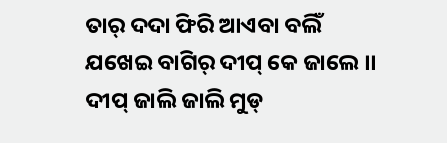ତାର୍ ଦଦା ଫିରି ଆଏବା ବଲିଁ
ଯଖେଇ ବାଗିର୍ ଦୀପ୍ କେ ଜାଲେ ।।
ଦୀପ୍ ଜାଲି ଜାଲି ମୁଡ୍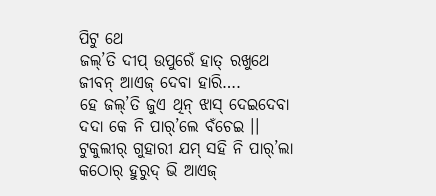ପିଟୁ ଥେ
ଜଲ୍’ତି ଦୀପ୍ ଉପୁରେଁ ହାତ୍ ରଖୁଥେ
ଜୀବନ୍ ଆଏଜ୍ ଦେବା ହାରି….
ହେ ଜଲ୍’ତି ଜୁଏ ଥିନ୍ ଝାସ୍ ଦେଇଦେବା
ଦଦା କେ ନି ପାର୍’ଲେ ବଁଚେଇ ।।
ଟୁକୁଲୀର୍ ଗୁହାରୀ ଯମ୍ ସହି ନି ପାର୍’ଲା
କଠୋର୍ ହୁରୁଦ୍ ଭି ଆଏଜ୍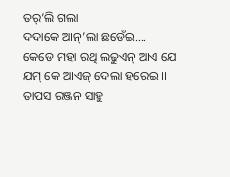ତର୍’ଲି ଗଲା
ଦଦାକେ ଆନ୍’ଲା ଛଡେଁଇ….
କେଡେ ମହା ରଥି ଲଢୁଏନ୍ ଆଏ ଯେ
ଯମ୍ କେ ଆଏଜ୍ ଦେଲା ହରେଇ ।।
ତାପସ ରଞ୍ଜନ ସାହୁ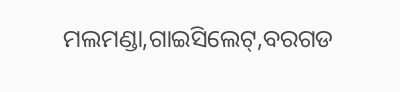ମଲମଣ୍ଡା,ଗାଇସିଲେଟ୍,ବରଗଡ